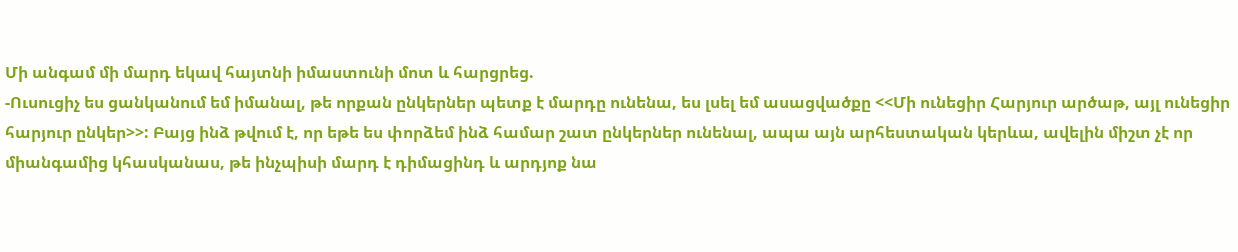Մի անգամ մի մարդ եկավ հայտնի իմաստունի մոտ և հարցրեց.
-Ուսուցիչ ես ցանկանում եմ իմանալ, թե որքան ընկերներ պետք է մարդը ունենա, ես լսել եմ ասացվածքը <<Մի ունեցիր Հարյուր արծաթ, այլ ունեցիր հարյուր ընկեր>>: Բայց ինձ թվում է, որ եթե ես փորձեմ ինձ համար շատ ընկերներ ունենալ, ապա այն արհեստական կերևա, ավելին միշտ չէ որ միանգամից կհասկանաս, թե ինչպիսի մարդ է դիմացինդ և արդյոք նա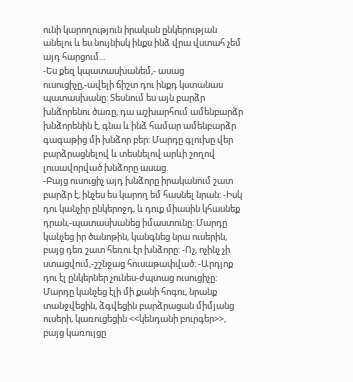ունի կարողություն իրական ընկերության անելու և ես նույնիսկ ինքս ինձ վրա վստահ չեմ այդ հարցում...
-Ես քեզ կպատասխանեմ,- ասաց ուսուցիչը,-ավելի ճիշտ դու ինքդ կստանաս պատասխանը: Տեսնում ես այն բարձր խնձորենու ծառը, դա աշխարհում ամենբարձր խնձորենին է, գնա և ինձ համար ամենբարձր գագաթից մի խնձոր բեր: Մարդը գլուխը վեր բարձրացնելով և տեսնելով արևի շողով լուսավորված խնձորը ասաց.
-Բայց ուսուցիչ այդ խնձորը իրականում շատ բարձր է, ինչես ես կարող եմ հասնել նրան: -Իսկ դու կանչիր ընկերոջդ, և դուք միասին կհասնեք դրան,-պատասխանեց իմաստունը: Մարդը կանչեց իր ծանոթին, կանգնեց նրա ուսերին, բայց դեռ շատ հեռու էր խնձորը: -Ոչ, ոչինչ չի ստացվում,-շշնջաց հուսաթափված: -Արդյոք դու էլ ընկերներ չունես-ժպտաց ուսուցիչը: Մարդը կանչեց էլի մի քանի հոգու, նրանք տանջվեցին, ձգվեցին բարձրացան միմյանց ուսերի, կառուցեցին <<կենդանի բուրգեր>>, բայց կառույցը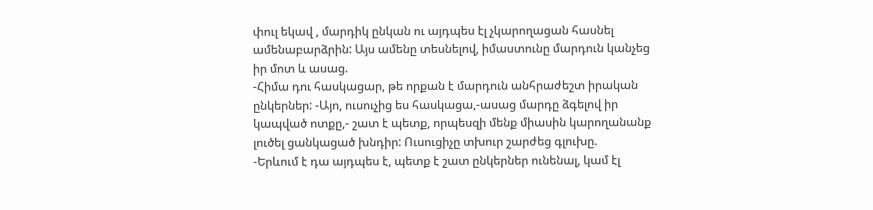փուլ եկավ , մարդիկ ընկան ու այդպես էլ չկարողացան հասնել ամենաբարձրին: Այս ամենը տեսնելով, իմաստունը մարդուն կանչեց իր մոտ և ասաց.
-Հիմա դու հասկացար, թե որքան է մարդուն անհրաժեշտ իրական ընկերներ: -Այո, ուսուչից ես հասկացա,-ասաց մարդը ձգելով իր կապված ոտքը,- շատ է պետք, որպեսզի մենք միասին կարողանանք լուծել ցանկացած խնդիր: Ուսուցիչը տխուր շարժեց գլուխը.
-Երևում է դա այդպես է, պետք է շատ ընկերներ ունենալ, կամ էլ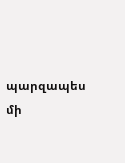պարզապես մի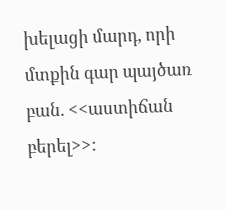խելացի մարդ, որի մտքին գար պայծառ բան. <<աստիճան բերել>>: